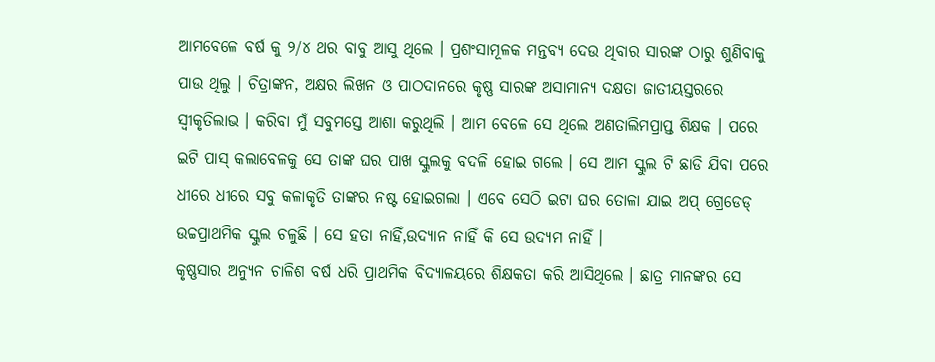ଆମବେଳେ ବର୍ଷ କୁ ୨/୪ ଥର ବାବୁ ଆସୁ ଥିଲେ । ପ୍ରଶଂସାମୂଳକ ମନ୍ତବ୍ଯ ଦେଉ ଥିବାର ସାରଙ୍କ ଠାରୁ ଶୁଣିବାକୁ ପାଉ ଥିଲୁ । ଚିତ୍ରାଙ୍କନ, ଅକ୍ଷର ଲିଖନ ଓ ପାଠଦାନରେ କୃଷ୍ଣ ସାରଙ୍କ ଅସାମାନ୍ଯ ଦକ୍ଷତା ଜାତୀୟସ୍ତରରେ ସ୍ୱୀକୃତିଲାଭ । କରିବା ମୁଁ ସବୁମସ୍ତେ ଆଶା କରୁଥିଲି । ଆମ ବେଳେ ସେ ଥିଲେ ଅଣତାଲିମପ୍ରାପ୍ତ ଶିକ୍ଷକ । ପରେ ଇଟି ପାସ୍ କଲାବେଳକୁ ସେ ତାଙ୍କ ଘର ପାଖ ସ୍କୁଲକୁ ବଦଳି ହୋଇ ଗଲେ । ସେ ଆମ ସ୍କୁଲ ଟି ଛାଡି ଯିବା ପରେ ଧୀରେ ଧୀରେ ସବୁ କଳାକୃତି ତାଙ୍କର ନଷ୍ଟ ହୋଇଗଲା । ଏବେ ସେଠି ଇଟା ଘର ତୋଳା ଯାଇ ଅପ୍ ଗ୍ରେଡେଡ୍ ଉଚ୍ଚପ୍ରାଥମିକ ସ୍କୁଲ ଚଳୁଛି । ସେ ହତା ନାହିଁ,ଉଦ୍ଯାନ ନାହିଁ କି ସେ ଉଦ୍ଯମ ନାହିଁ ।
କୃଷ୍ଣସାର ଅନ୍ଯୁନ ଚାଳିଶ ବର୍ଷ ଧରି ପ୍ରାଥମିକ ବିଦ୍ଯାଳୟରେ ଶିକ୍ଷକତା କରି ଆସିଥିଲେ । ଛାତ୍ର ମାନଙ୍କର ସେ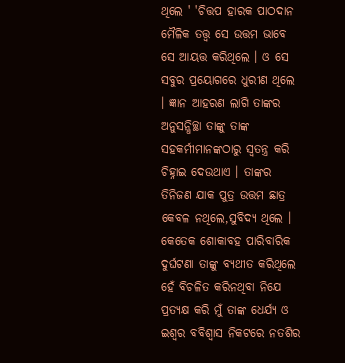ଥିଲେ ' 'ଚିତ୍ତପ ହାରକ ପାଠଦାନ ମୈଳିକ ତତ୍ତ୍ୱ ସେ ଉତ୍ତମ ଭାବେ ସେ ଆୟତ୍ତ କରିଥିଲେ । ଓ ସେ ସବୁର ପ୍ରୟୋଗରେ ଧୁରୀଣ ଥିଲେ । ଜ୍ଞାନ ଆହରଣ ଲାଗି ତାଙ୍କର ଅନୁସନ୍ଧିଚ୍ଛା ତାଙ୍କୁ ତାଙ୍କ ସହକର୍ମୀମାନଙ୍କଠାରୁ ସ୍ୱତନ୍ତ୍ର କରି ଚିହ୍ନାଇ ଦେଉଥାଏ । ତାଙ୍କର ତିନିଜଣ ଯାକ ପୁତ୍ର ଉତ୍ତମ ଛାତ୍ର କେବଳ ନଥିଲେ,ସୁବିଦ୍ଯ ଥିଲେ । କେତେକ ଶୋକାବହ ପାରିବାରିକ ଦୁର୍ଘଟଣା ତାଙ୍କୁ ବ୍ଯଥୀତ କରିଥିଲେ ହେଁ ବିଚଳିତ କରିନଥିବା ନିଯେ ପ୍ରତ୍ଯକ୍ଷ କରି ମୁଁ ତାଙ୍କ ଧେର୍ଯ୍ଯ ଓ ଇଶ୍ୱର ବବିଶ୍ୱାସ ନିକଟରେ ନତଶିର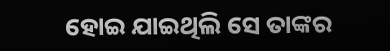ହୋଇ ଯାଇଥିଲି ସେ ତାଙ୍କର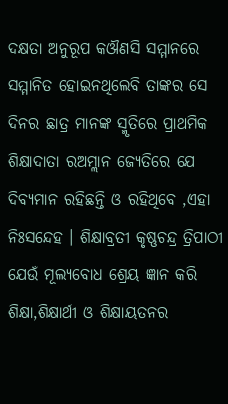ଦକ୍ଷତା ଅନୁରୂପ କଔଣସି ସମ୍ମାନରେ ସମ୍ମାନିତ ହୋଇନଥିଲେବି ତାଙ୍କର ସେ ଦିନର ଛାତ୍ର ମାନଙ୍କ ସ୍ମୃତିରେ ପ୍ରାଥମିକ ଶିକ୍ଷାଦାତା ରଅମ୍ଲାନ ଜ୍ଯେତିରେ ଯେ ଦିବ୍ଯମାନ ରହିଛନ୍ତି ଓ ରହିଥିବେ ,ଏହା ନିଃସନ୍ଦେହ । ଶିକ୍ଷାବ୍ରତୀ କୃଷ୍ଣଚନ୍ଦ୍ର ତ୍ରିପାଠୀ ଯେଉଁ ମୂଲ୍ଯବୋଧ ଶ୍ରେୟ ଜ୍ଞାନ କରି ଶିକ୍ଷା,ଶିକ୍ଷାର୍ଥୀ ଓ ଶିକ୍ଷାୟତନର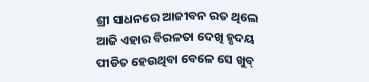ଶ୍ରୀ ସାଧନରେ ଆଜୀବନ ରତ ଥିଲେ ଆଜି ଏହାର ବିରଳତା ଦେଖି ହୃଦୟ ପୀଡିତ ହେଉଥିବା ବେଳେ ସେ ଖୁବ୍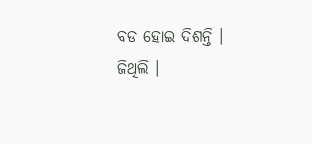ବଡ ହୋଇ ଦିଶନ୍ତି ।
ଜିଥିଲି ।